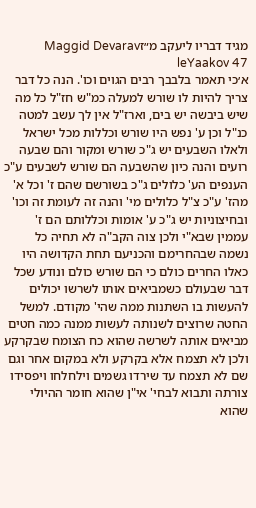מגיד דבריו ליעקב מ״זMaggid Devarav leYaakov 47
א׳כי תאמר בלבבך רבים הגוים וכו'. הנה כל דבר צריך להיות לו שורש למעלה כמ"ש חז"ל כל מה שיש ביבשה יש בים, וארז"ל אין לך עשב למטה כנ"ל וכן ע' נפש היו שורש וכללות מכל ישראל ולאלו השבעים יש ג"כ שורש ומקור והם שבעה רועים והנה כיון שהשבעה הם שורש לשבעים ע"כ הענפים הע' כלולים ג"כ בשורשם שהם ז' וכל א' מהז' ע"כ צ"ל כלולים מי' והנה זה לעומת זה וכו' ובחיצוניות יש ג"כ ע' אומות וכללותם הם ז' עממין שבא"י ולכן צוה הקב"ה לא תחיה כל נשמה שבהחרימם והכניעם תחת הקדושה היו כאלו החרים כולם כי הם שורש כולם ונודע שכל דבר שבעולם כשמביאים אותו לשרשו יכולים להעשות בו השתנות ממה שהי' מקודם. למשל החטה שרוצים לשנותה לעשות ממנה כמה חטים מביאים אותה לשרשה שהוא כח הצומח שבקרקע ולכן לא תצמח אלא בקרקע ולא במקום אחר וגם שם לא תצמח עד שירדו גשמים וילחלחו ויפסידו צורתה ותבוא לבחי' אי"ן שהוא חומר ההיולי שהוא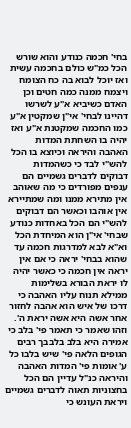בחי' חכמה כנודע והוא שורש הכל כמ"ש כולם בחכמה עשית ואז יוכל לבוא בה כח הצומח ויצמח ממנה כמה חטים וכן האדם כשיביא א"ע לשרשו דהיינו לבחי' אי"ן שמקטין א"ע כמו החכמה שמקטנת א"ע ואז יהיה בו השחתת המדות האהבה והיראה וכיוצא בו הכל להש"י לבד כי כשהמדות דבוקים לדברים גשמיים הם ענפים מפורדים כי מה שאוהב אין מתירא ממנו ומה שמתיירא אין אוהבו וכאשר הם דבוקים להש"י הם הכל באחדות כנודע שבחי' אי"ן הוא המיחדת הכל וא"א לבא למדרגות חכמה עד שהוא בבחי' יראה כי אם אין יראה אין חכמה כי כאשר יהיה לו יראת הבורא בשלימות ממילא תנוח עליו האהבה כי דרכו של איש הוא אהבה לחזור אחר אשה היא אשה יראת ה'. וזהו שאמר כי תאמר פי' בלב כי אמירה היא בלב בלבבך רבים הגופים הלאה פי' שיש בלבו כל ע' אומות פי' המדות האהבה והיראה כנ"ל עדיין הם הכל בחצוניות תאוה לדברים גשמיים ויראת העונש כי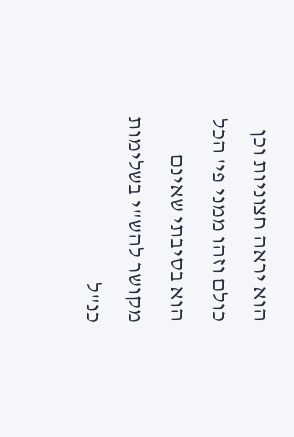הוא יראה חצוניות וכן כולם וזהו ממני פי' הכל הוא בסיבתי שאינם מקושר להש"י בשלימות כנ"ל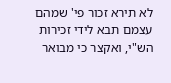לא תירא זכור פי' שמהם עצמם תבא לידי זכירות הש"י, ואקצר כי מבואר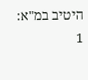היטיב במ"א:
1